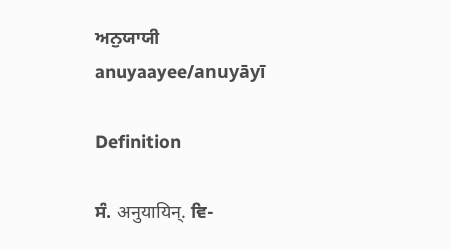ਅਨੁਯਾਯੀ
anuyaayee/anuyāyī

Definition

ਸੰ. अनुयायिन्. ਵਿ-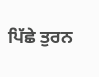ਪਿੱਛੇ ਤੁਰਨ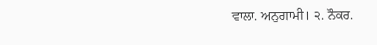ਵਾਲਾ. ਅਨੁਗਾਮੀ। ੨. ਨੌਕਰ.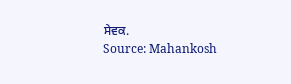ਸੇਵਕ.
Source: Mahankosh